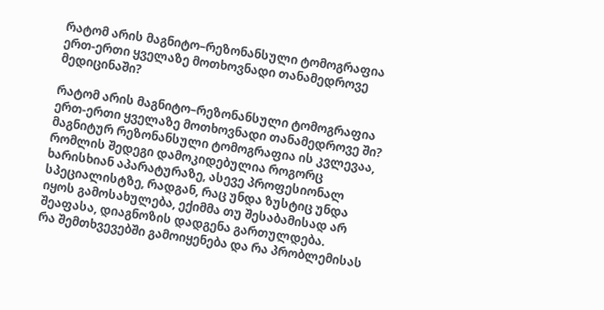რატომ არის მაგნიტო–რეზონანსული ტომოგრაფია ერთ-ერთი ყველაზე მოთხოვნადი თანამედროვე მედიცინაში?

რატომ არის მაგნიტო–რეზონანსული ტომოგრაფია ერთ-ერთი ყველაზე მოთხოვნადი თანამედროვე ში?
მაგნიტურ რეზონანსული ტომოგრაფია ის კვლევაა, რომლის შედეგი დამოკიდებულია როგორც ხარისხიან აპარატურაზე, ასევე პროფესიონალ სპეციალისტზე, რადგან, რაც უნდა ზუსტიც უნდა იყოს გამოსახულება, ექიმმა თუ შესაბამისად არ შეაფასა, დიაგნოზის დადგენა გართულდება.
რა შემთხვევებში გამოიყენება და რა პრობლემისას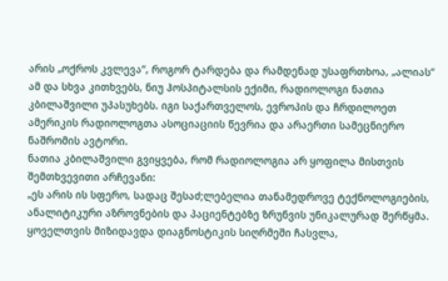არის „ოქროს კვლევა“, როგორ ტარდება და რამდენად უსაფრთხოა, „ალიას“ ამ და სხვა კითხვებს, ნიუ ჰოსპიტალსის ექიმი, რადიოლოგი ნათია კბილაშვილი უპასუხებს. იგი საქართველოს, ევროპის და ჩრდილოეთ ამერიკის რადიოლოგთა ასოციაციის წევრია და არაერთი სამეცნიერო ნაშრომის ავტორი.
ნათია კბილაშვილი გვიყვება, რომ რადიოლოგია არ ყოფილა მისთვის შემთხვევითი არჩევანი:
„ეს არის ის სფერო, სადაც შესაძ;ლებელია თანამედროვე ტექნოლოგიების, ანალიტიკური აზროვნების და პაციენტებზე ზრუნვის უნიკალურად შერწყმა. ყოველთვის მიზიდავდა დიაგნოსტიკის სიღრმეში ჩასვლა,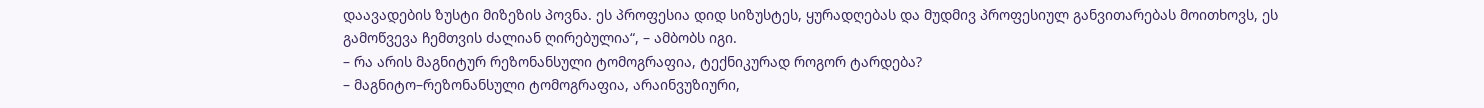დაავადების ზუსტი მიზეზის პოვნა. ეს პროფესია დიდ სიზუსტეს, ყურადღებას და მუდმივ პროფესიულ განვითარებას მოითხოვს, ეს გამოწვევა ჩემთვის ძალიან ღირებულია“, – ამბობს იგი.
– რა არის მაგნიტურ რეზონანსული ტომოგრაფია, ტექნიკურად როგორ ტარდება?
– მაგნიტო–რეზონანსული ტომოგრაფია, არაინვუზიური,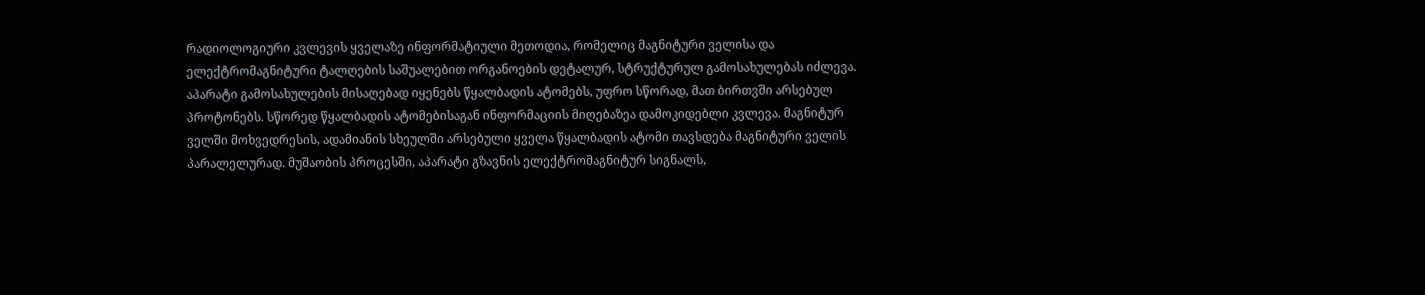რადიოლოგიური კვლევის ყველაზე ინფორმატიული მეთოდია, რომელიც მაგნიტური ველისა და ელექტრომაგნიტური ტალღების საშუალებით ორგანოების დეტალურ, სტრუქტურულ გამოსახულებას იძლევა. აპარატი გამოსახულების მისაღებად იყენებს წყალბადის ატომებს, უფრო სწორად, მათ ბირთვში არსებულ პროტონებს. სწორედ წყალბადის ატომებისაგან ინფორმაციის მიღებაზეა დამოკიდებლი კვლევა. მაგნიტურ ველში მოხვედრესის, ადამიანის სხეულში არსებული ყველა წყალბადის ატომი თავსდება მაგნიტური ველის პარალელურად. მუშაობის პროცესში, აპარატი გზავნის ელექტრომაგნიტურ სიგნალს,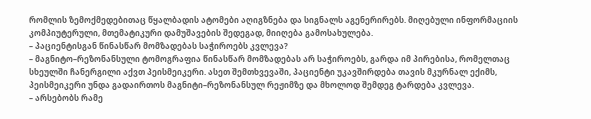რომლის ზემოქმედებითაც წყალბადის ატომები აღიგზნება და სიგნალს აგენერირებს. მიღებული ინფორმაციის კომპიუტერული, მთემატიკური დამუშავების შედეგად, მიიღება გამოსახულება.
– პაციენტისგან წინასწარ მომზადებას საჭიროებს კვლევა?
– მაგნიტო–რეზონანსული ტომოგრაფია წინასწარ მომზადებას არ საჭიროებს, გარდა იმ პირებისა, რომელთაც სხეულში ჩანერგილი აქვთ პეისმეიკერი. ასეთ შემთხვევაში, პაციენტი უკავშირდება თავის მკურნალ ექიმს, პეისმეიკერი უნდა გადაირთოს მაგნიტი–რეზონანსულ რეჟიმზე და მხოლოდ შემდეგ ტარდება კვლევა.
– არსებობს რამე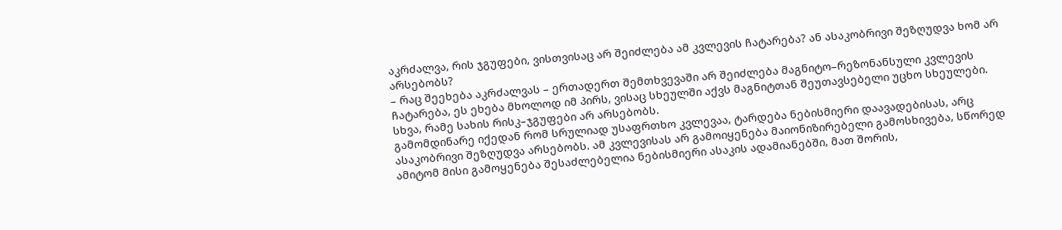აკრძალვა, რის ჯგუფები, ვისთვისაც არ შეიძლება ამ კვლევის ჩატარება? ან ასაკობრივი შეზღუდვა ხომ არ არსებობს?
– რაც შეეხება აკრძალვას – ერთადერთ შემთხვევაში არ შეიძლება მაგნიტო–რეზონანსული კვლევის ჩატარება, ეს ეხება მხოლოდ იმ პირს, ვისაც სხეულში აქვს მაგნიტთან შეუთავსებელი უცხო სხეულები. სხვა, რამე სახის რისკ–ჯგუფები არ არსებობს.
გამომდინარე იქედან რომ სრულიად უსაფრთხო კვლევაა, ტარდება ნებისმიერი დაავადებისას, არც ასაკობრივი შეზღუდვა არსებობს. ამ კვლევისას არ გამოიყენება მაიონიზირებელი გამოსხივება, სწორედ ამიტომ მისი გამოყენება შესაძლებელია ნებისმიერი ასაკის ადამიანებში, მათ შორის,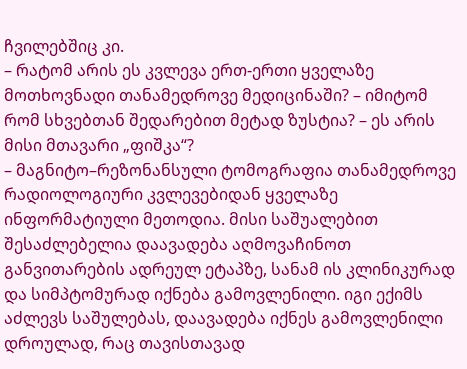ჩვილებშიც კი.
– რატომ არის ეს კვლევა ერთ-ერთი ყველაზე მოთხოვნადი თანამედროვე მედიცინაში? – იმიტომ რომ სხვებთან შედარებით მეტად ზუსტია? – ეს არის მისი მთავარი „ფიშკა“?
– მაგნიტო–რეზონანსული ტომოგრაფია თანამედროვე რადიოლოგიური კვლევებიდან ყველაზე ინფორმატიული მეთოდია. მისი საშუალებით შესაძლებელია დაავადება აღმოვაჩინოთ განვითარების ადრეულ ეტაპზე, სანამ ის კლინიკურად და სიმპტომურად იქნება გამოვლენილი. იგი ექიმს აძლევს საშულებას, დაავადება იქნეს გამოვლენილი დროულად, რაც თავისთავად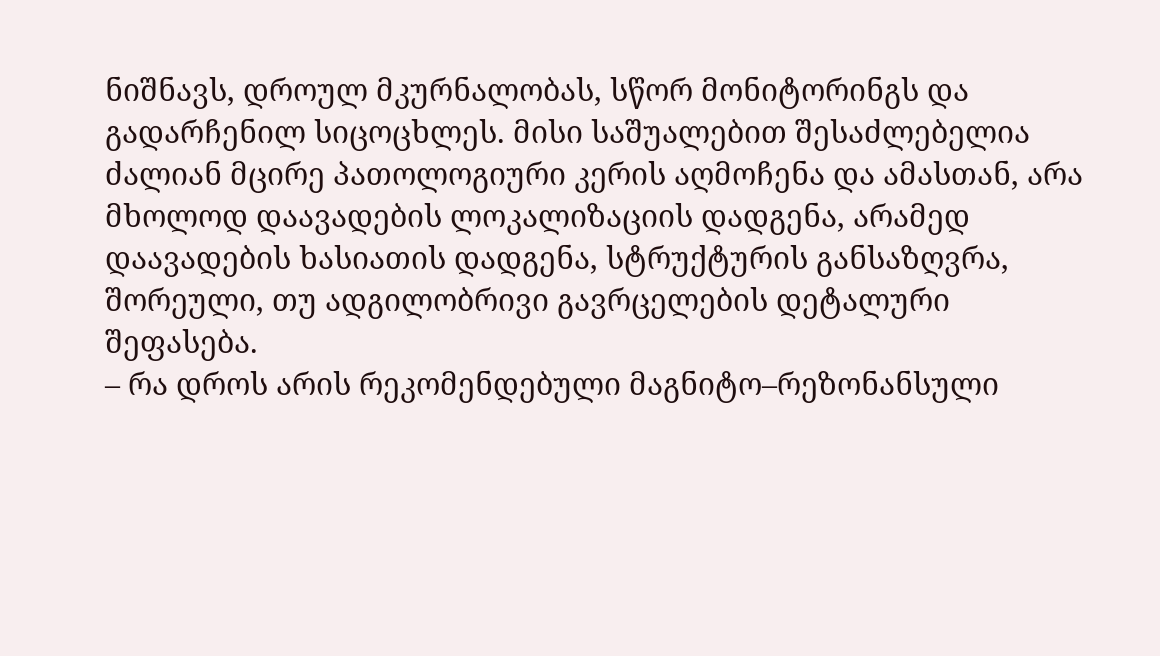ნიშნავს, დროულ მკურნალობას, სწორ მონიტორინგს და გადარჩენილ სიცოცხლეს. მისი საშუალებით შესაძლებელია ძალიან მცირე პათოლოგიური კერის აღმოჩენა და ამასთან, არა მხოლოდ დაავადების ლოკალიზაციის დადგენა, არამედ დაავადების ხასიათის დადგენა, სტრუქტურის განსაზღვრა, შორეული, თუ ადგილობრივი გავრცელების დეტალური შეფასება.
– რა დროს არის რეკომენდებული მაგნიტო–რეზონანსული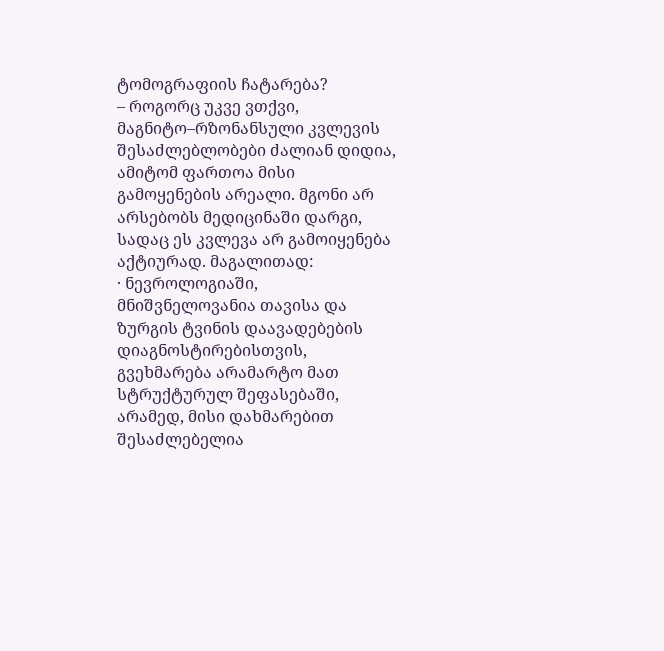ტომოგრაფიის ჩატარება?
– როგორც უკვე ვთქვი, მაგნიტო–რზონანსული კვლევის შესაძლებლობები ძალიან დიდია, ამიტომ ფართოა მისი გამოყენების არეალი. მგონი არ არსებობს მედიცინაში დარგი, სადაც ეს კვლევა არ გამოიყენება აქტიურად. მაგალითად:
· ნევროლოგიაში, მნიშვნელოვანია თავისა და ზურგის ტვინის დაავადებების დიაგნოსტირებისთვის, გვეხმარება არამარტო მათ სტრუქტურულ შეფასებაში, არამედ, მისი დახმარებით შესაძლებელია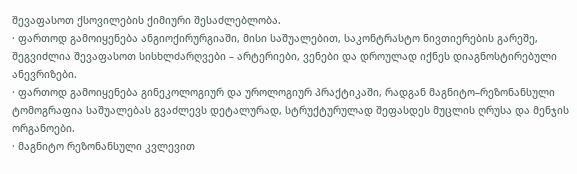შევაფასოთ ქსოვილების ქიმიური შესაძლებლობა.
· ფართოდ გამოიყენება ანგიოქირურგიაში, მისი საშუალებით, საკონტრასტო ნივთიერების გარეშე, შეგვიძლია შევაფასოთ სისხლძარღვები – არტერიები, ვენები და დროულად იქნეს დიაგნოსტირებული ანევრიზები.
· ფართოდ გამოიყენება გინეკოლოგიურ და უროლოგიურ პრაქტიკაში, რადგან მაგნიტო–რეზონანსული ტომოგრაფია საშუალებას გვაძლევს დეტალურად, სტრუქტურულად შეფასდეს მუცლის ღრუსა და მენჯის ორგანოები.
· მაგნიტო რეზონანსული კვლევით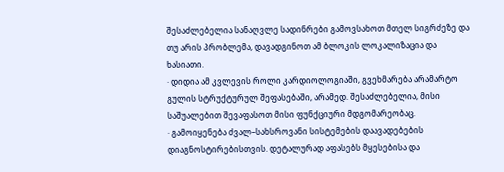შესაძლებელია სანაღვლე სადინრები გამოვსახოთ მთელ სიგრძეზე და თუ არის პრობლემა, დავადგინოთ ამ ბლოკის ლოკალიზაცია და ხასიათი.
· დიდია ამ კვლევის როლი კარდიოლოგიაში, გვეხმარება არამარტო გულის სტრუქტურულ შეფასებაში, არამედ. შესაძლებელია, მისი საშუალებით შევაფასოთ მისი ფუნქციური მდგომარეობაც.
· გამოიყენება ძვალ–სახსროვანი სისტემების დაავადებების დიაგნოსტირებისთვის. დეტალურად აფასებს მყესებისა და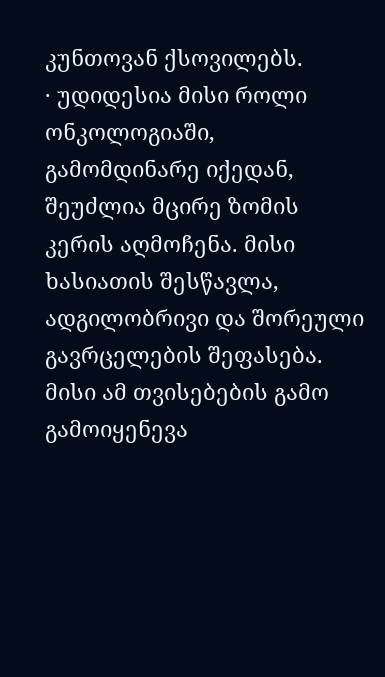კუნთოვან ქსოვილებს.
· უდიდესია მისი როლი ონკოლოგიაში, გამომდინარე იქედან, შეუძლია მცირე ზომის კერის აღმოჩენა. მისი ხასიათის შესწავლა, ადგილობრივი და შორეული გავრცელების შეფასება. მისი ამ თვისებების გამო გამოიყენევა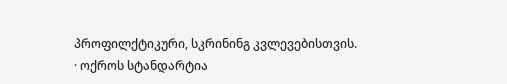პროფილქტიკური, სკრინინგ კვლევებისთვის.
· ოქროს სტანდარტია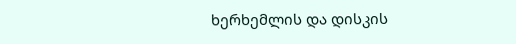ხერხემლის და დისკის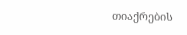თიაქრების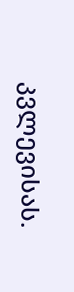კვლევისას.